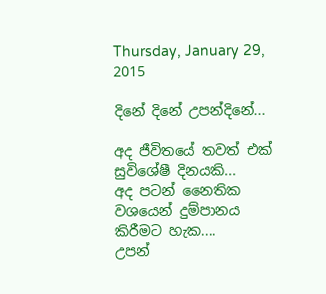Thursday, January 29, 2015

දිනේ දිනේ උපන්දිනේ...

අද ජීවිතයේ තවත් එක් සුවිශේෂී දිනයකි...
අද පටන් නෛතික වශයෙන් දුම්පානය කිරීමට හැක....
උපන්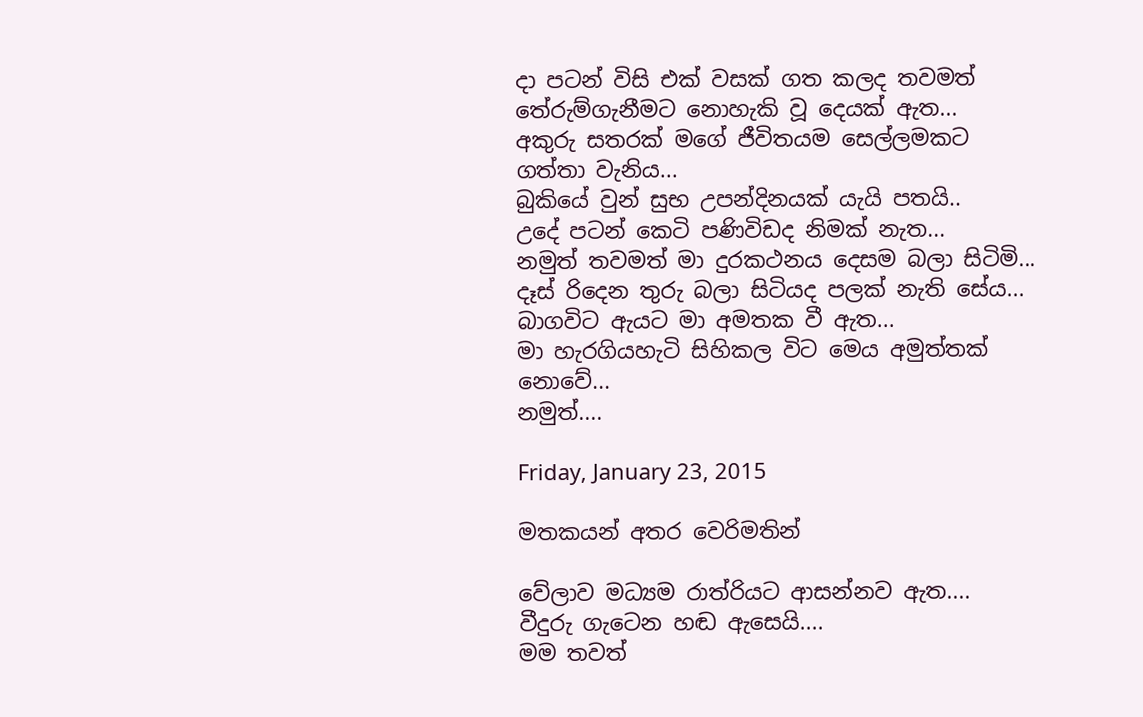දා පටන් විසි එක් වසක් ගත කලද තවමත්
තේරුම්ගැනීමට නොහැකි වූ දෙයක් ඇත...
අකුරු සතරක් මගේ ජීවිතයම සෙල්ලමකට ගත්තා වැනිය...
බුකියේ වුන් සුභ උපන්දිනයක් යැයි පතයි..
උදේ පටන් කෙටි පණිවිඩද නිමක් නැත...
නමුත් තවමත් මා දුරකථනය දෙසම බලා සිටිමි...
දෑස් රිදෙන තුරු බලා සිටියද පලක් නැති සේය...
බාගවිට ඇයට මා අමතක වී ඇත...
මා හැරගියහැටි සිහිකල විට මෙය අමුත්තක් නොවේ...
නමුත්....

Friday, January 23, 2015

මතකයන් අතර වෙරිමතින්

වේලාව මධ්‍යම රාත්රියට ආසන්නව ඇත....
වීදුරු ගැටෙන හඬ ඇසෙයි....
මම තවත්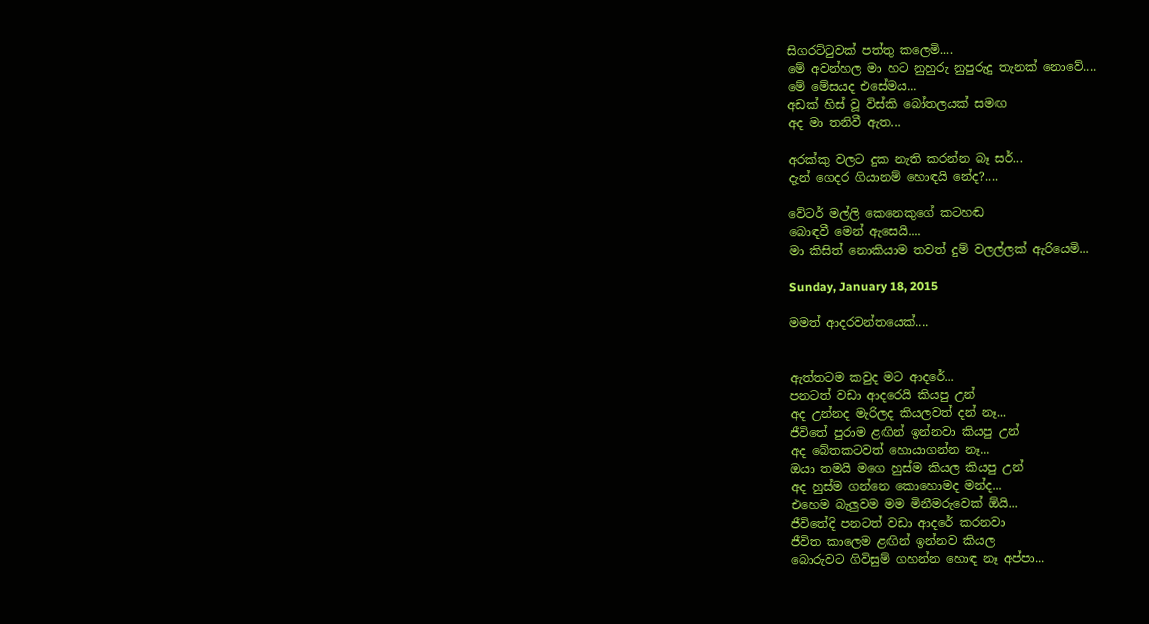සිගරට්ටුවක් පත්තු කලෙමි....
මේ අවන්හල මා හට නුහුරු නුපුරුදු තැනක් නොවේ....
මේ මේසයද එසේමය...
අඩක් හිස් වූ විස්කි බෝතලයක් සමඟ
අද මා තනිවී ඇත...

අරක්කු වලට දුක නැති කරන්න බෑ සර්...
දැන් ගෙදර ගියානම් හොඳයි නේද?....

වේටර් මල්ලි කෙනෙකුගේ කටහඬ
බොඳවී මෙන් ඇසෙයි....
මා කිසිත් නොකියාම තවත් දුම් වලල්ලක් ඇරියෙමි...

Sunday, January 18, 2015

මමත් ආදරවන්තයෙක්....


ඇත්තටම කවුද මට ආදරේ...
පනටත් වඩා ආදරෙයි කියපු උන්
අද උන්නද මැරිලද කියලවත් දන් නෑ...
ජීවිතේ පුරාම ළඟින් ඉන්නවා කියපු උන්
අද බේතකටවත් හොයාගන්න නෑ...
ඔයා තමයි මගෙ හුස්ම කියල කියපු උන්
අද හුස්ම ගන්නෙ කොහොමද මන්ද...
එහෙම බැලුවම මම මිනීමරුවෙක් ඕයි...
ජීවිතේදි පනටත් වඩා ආදරේ කරනවා
ජීවිත කාලෙම ළඟින් ඉන්නව කියල
බොරුවට ගිවිසුම් ගහන්න හොඳ නෑ අප්පා...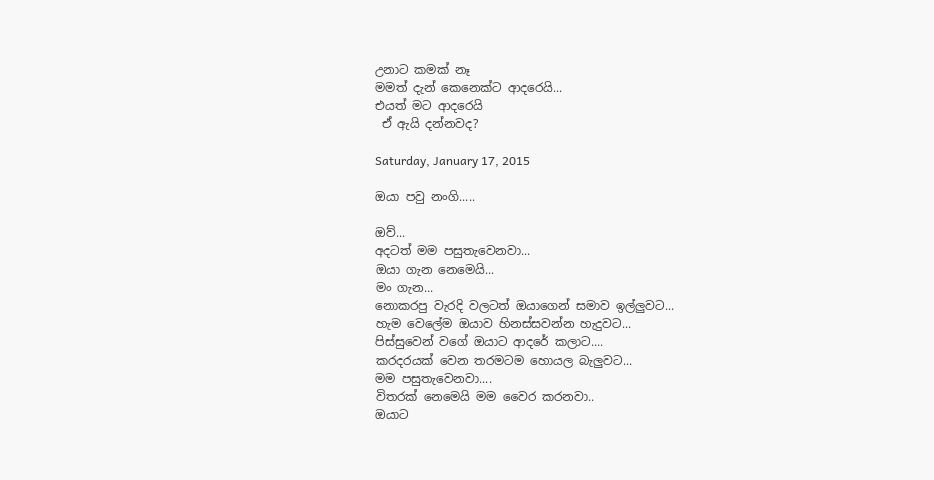උනාට කමක් නෑ
මමත් දැන් කෙනෙක්ට ආදරෙයි...
එයත් මට ආදරෙයි
 ඒ ඇයි දන්නවද?

Saturday, January 17, 2015

ඔයා පවු නංගි.....

ඔව්...
අදටත් මම පසුතැවෙනවා...
ඔයා ගැන නෙමෙයි...
මං ගැන...
නොකරපු වැරදි වලටත් ඔයාගෙන් සමාව ඉල්ලුවට...
හැම වෙලේම ඔයාව හිනස්සවන්න හැදුවට...
පිස්සුවෙන් වගේ ඔයාට ආදරේ කලාට....
කරදරයක් වෙන තරමටම හොයල බැලුවට...
මම පසුතැවෙනවා....
විතරක් නෙමෙයි මම වෛර කරනවා..
ඔයාට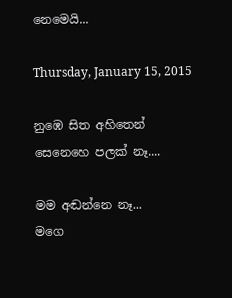නෙමෙයි...

Thursday, January 15, 2015

නුඹෙ සිත අහිතෙන් සෙනෙහෙ පලක් නෑ....

මම අඬන්නෙ නෑ...
මගෙ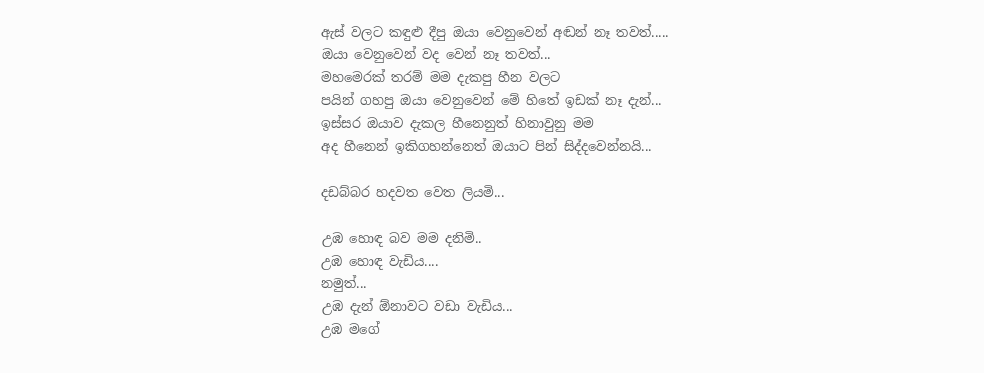ඇස් වලට කඳුළු දීපු ඔයා වෙනුවෙන් අඬන් නෑ තවත්.....
ඔයා වෙනුවෙන් වද වෙන් නෑ තවත්...
මහමෙරක් තරම් මම දැකපු හීන වලට
පයින් ගහපු ඔයා වෙනුවෙන් මේ හිතේ ඉඩක් නෑ දැන්...
ඉස්සර ඔයාව දැකල හීනෙනුත් හිනාවුනු මම
අද හීනෙන් ඉකිගහන්නෙත් ඔයාට පින් සිද්දවෙන්නයි...

දඩබ්බර හදවත වෙත ලියමි...

උඹ හොඳ බව මම දනිමි..
උඹ හොඳ වැඩිය....
නමුත්...
උඹ දැන් ඕනාවට වඩා වැඩිය...
උඹ මගේ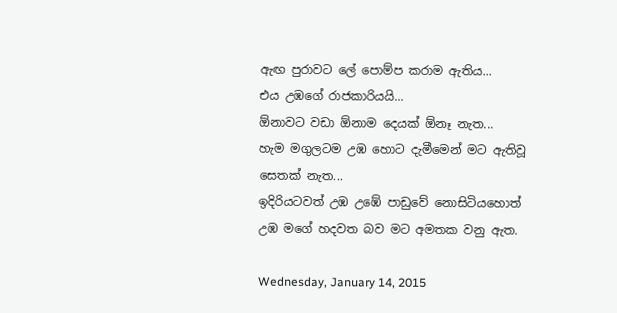ඇඟ පුරාවට ලේ පොම්ප කරාම ඇතිය...
එය උඹගේ රාජකාරියයි...
ඕනාවට වඩා ඕනාම දෙයක් ඕනෑ නැත...
හැම මගුලටම උඹ හොට දැමීමෙන් මට ඇතිවූ සෙතක් නැත...
ඉදිරියටවත් උඹ උඹේ පාඩුවේ නොසිටියහොත්
උඹ මගේ හදවත බව මට අමතක වනු ඇත.

Wednesday, January 14, 2015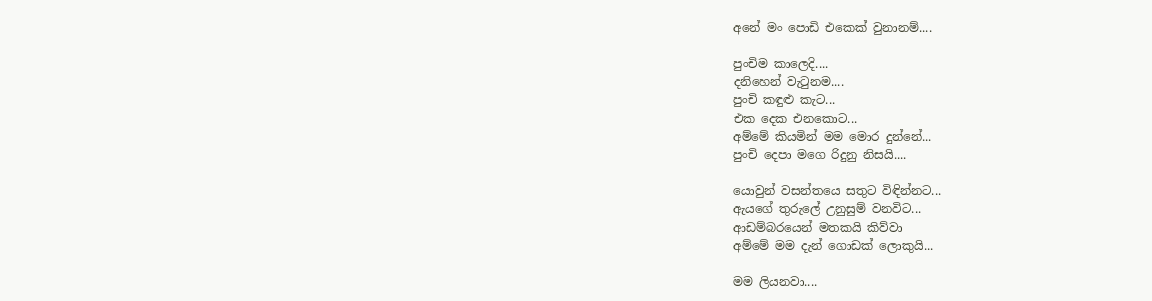අනේ මං පොඩි එකෙක් වුනානම්....

පුංචිම කාලෙදි....
දනිහෙන් වැටුනම....
පුංචි කඳුළු කැට...
එක දෙක එනකොට...
අම්මේ කියමින් මම මොර දුන්නේ...
පුංචි දෙපා මගෙ රිදුනු නිසයි....

යොවුන් වසන්තයෙ සතුට විඳින්නට...
ඇයගේ තුරුලේ උනුසුම් වනවිට...
ආඩම්බරයෙන් මතකයි කිව්වා
අම්මේ මම දැන් ගොඩක් ලොකුයි...

මම ලියනවා....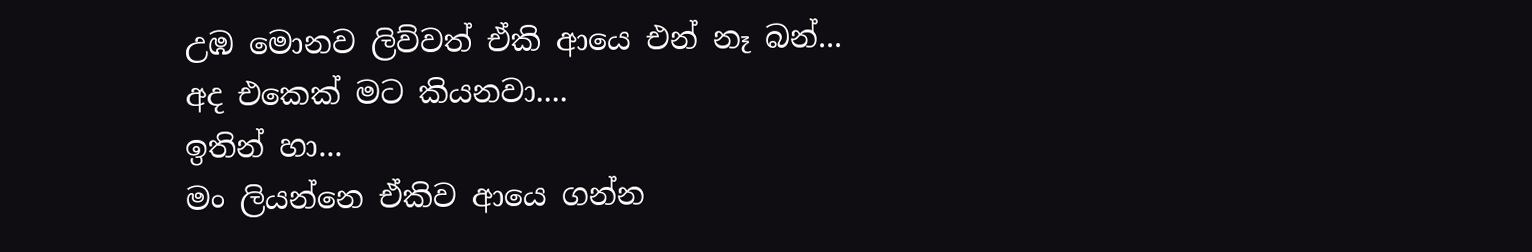උඹ මොනව ලිව්වත් ඒකි ආයෙ එන් නෑ බන්...
අද එකෙක් මට කියනවා....
ඉතින් හා...
මං ලියන්නෙ ඒකිව ආයෙ ගන්න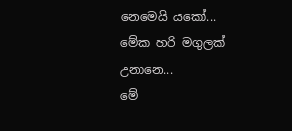නෙමෙයි යකෝ...
මේක හරි මගුලක් උනානෙ...
මේ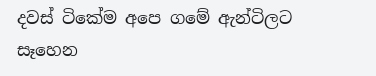දවස් ටිකේම අපෙ ගමේ ඇන්ටිලට සෑහෙන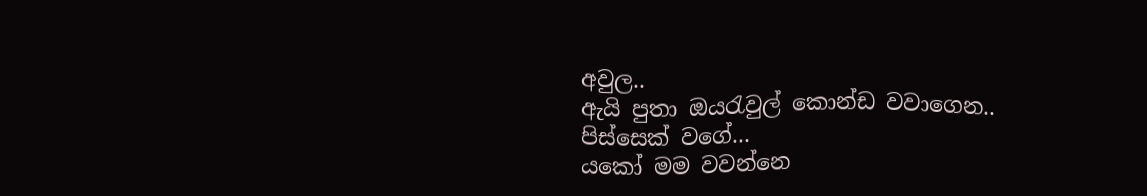අවුල..
ඇයි පුතා ඔයරැවුල් කොන්ඩ වවාගෙන..
පිස්සෙක් වගේ...
යකෝ මම වවන්නෙ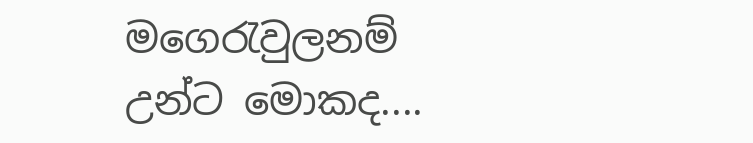මගෙරැවුලනම්
උන්ට මොකද....